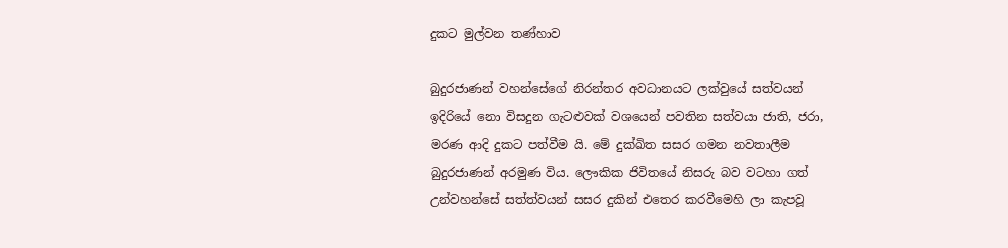දුකට මුල්වන තණ්හාව

බුදුරජාණන් වහන්සේගේ නිරන්තර අවධානයට ලක්වුයේ සත්වයන් ඉදිරියේ නො විසදුන ගැටළුවක් වශයෙන් පවතින සත්වයා ජාති, ජරා, මරණ ආදි දුකට පත්වීම යි. මේ දුක්ඛිත සසර ගමන නවතාලීම බුදුරජාණන් අරමුණ විය. ලෞකික ජිවිතයේ නිසරු බව වටහා ගත් උන්වහන්සේ සත්ත්වයන් සසර දුකින් එතෙර කරවීමෙහි ලා කැපවූ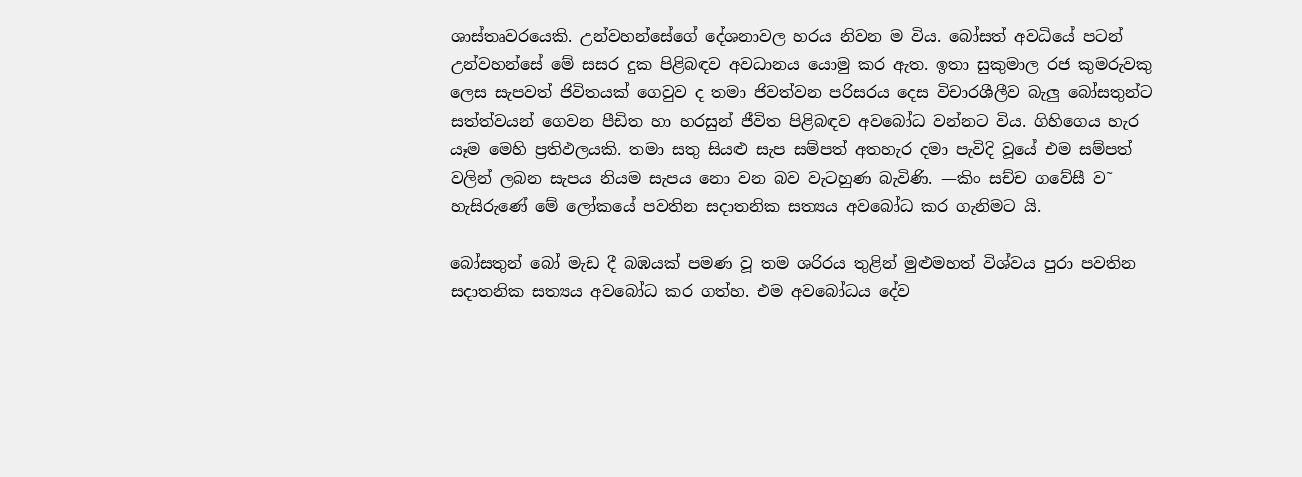ශාස්තෘවරයෙකි. උන්වහන්සේගේ දේශනාවල හරය නිවන ම විය. බෝසත් අවධියේ පටන් උන්වහන්සේ මේ සසර දුක පිළිබඳව අවධානය යොමු කර ඇත. ඉතා සුකුමාල රජ කුමරුවකු ලෙස සැපවත් ජිවිතයක් ගෙවුව ද තමා ජිවත්වන පරිසරය දෙස විචාරශීලීව බැලු බෝසතුන්ට සත්ත්වයන් ගෙවන පීඩිත හා හරසුන් ජීවිත පිළිබඳව අවබෝධ වන්නට විය. ගිහිගෙය හැර යෑම මෙහි ප්‍රතිඵලයකි. තමා සතු සියළු සැප සම්පත් අතහැර දමා පැවිදි වූයේ එම සම්පත් වලින් ලබන සැපය නියම සැපය නො වන බව වැටහුණ බැවිණි. —කිං සච්ච ගවේසී ව˜ හැසිරුණේ මේ ලෝකයේ පවතින සදාතනික සත්‍යය අවබෝධ කර ගැනිමට යි.

බෝසතුන් බෝ මැඩ දී බඹයක් පමණ වූ තම ශරිරය තුළින් මුළුමහත් විශ්වය පුරා පවතින සදාතනික සත්‍යය අවබෝධ කර ගත්හ. එම අවබෝධය දේව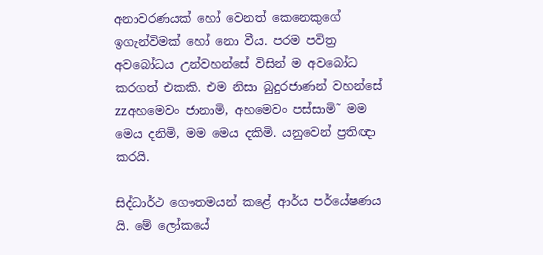අනාවරණයක් හෝ වෙනත් කෙනෙකුගේ ඉගැන්විමක් හෝ නො වීය. පරම පවිත්‍ර අවබෝධය උන්වහන්සේ විසින් ම අවබෝධ කරගත් එකකි. එම නිසා බුදුරජාණන් වහන්සේ zzඅහමෙවං ජානාමි, අහමෙවං පස්සාමි˜ මම මෙය දනිමි, මම මෙය දකිමි. යනුවෙන් ප්‍රතිඥා කරයි.

සිද්ධාර්ථ ගෞතමයන් කළේ ආර්ය පර්යේෂණය යි. මේ ලෝකයේ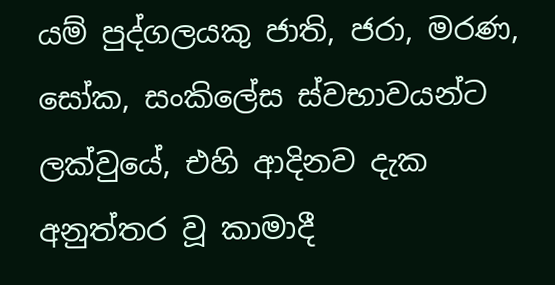යම් පුද්ගලයකු ජාති, ජරා, මරණ, සෝක, සංකිලේස ස්වභාවයන්ට ලක්වුයේ, එහි ආදිනව දැක අනුත්තර වූ කාමාදී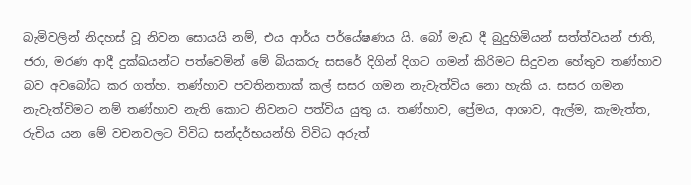බැමිවලින් නිදහස් වූ නිවන සොයයි නම්, එය ආර්ය පර්යේෂණය යි. බෝ මැඩ දී බුදුහිමියන් සත්ත්වයන් ජාති, ජරා, මරණ ආදී දුක්ඛයන්ට පත්වෙමින් මේ බියකරු සසරේ දිගින් දිගට ගමන් කිරිමට සිදුවන හේතුව තණ්හාව බව අවබෝධ කර ගත්හ. තණ්හාව පවතිනතාක් කල් සසර ගමන නැවැත්විය නො හැකි ය. සසර ගමන නැවැත්විමට නම් තණ්හාව නැති කොට නිවනට පත්විය යුතු ය. තණ්හාව, ප්‍රේමය, ආශාව, ඇල්ම, කැමැත්ත, රුචිය යන මේ වචනවලට විවිධ සන්දර්භයන්හි විවිධ අරුත්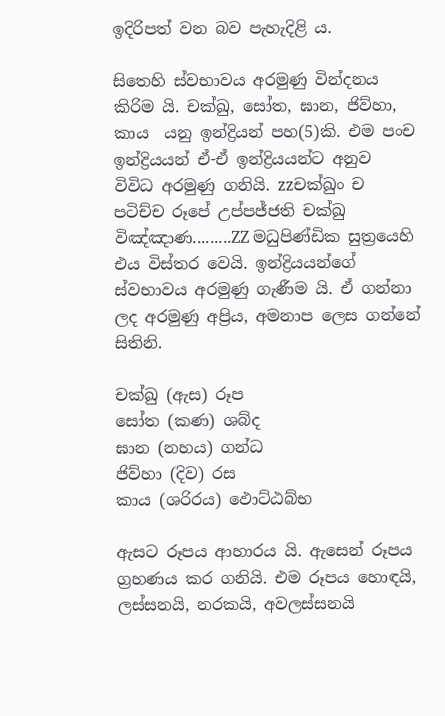ඉදිරිපත් වන බව පැහැදිළි ය.

සිතෙහි ස්වභාවය අරමුණු වින්දනය කිරිම යි. චක්ඛු, සෝත, ඝාන, ජිව්හා, කාය  යනු ඉන්ද්‍රියන් පහ(5)කි. එම පංච ඉන්ද්‍රියයන් ඒ-ඒ ඉන්ද්‍රියයන්ට අනුව  විවිධ අරමුණු ගනියි. zzචක්ඛුං ච පටිච්ච රූපේ උප්පජ්ජති චක්ඛු විඤ්ඤාණ.........ZZ මධුපිණ්ඩික සුත්‍රයෙහි එය විස්තර වෙයි. ඉන්ද්‍රියයන්ගේ ස්වභාවය අරමුණු ගැණීම යි. ඒ ගන්නා ලද අරමුණු අප්‍රිය, අමනාප ලෙස ගන්නේ සිතිනි.

චක්ඛු (ඇස) රූප
සෝත (කණ) ශබ්ද
ඝාන (නහය) ගන්ධ
ජිව්හා (දිව) රස
කාය (ශරිරය) ඵොට්ඨබ්භ

ඇසට රූපය ආහාරය යි. ඇසෙන් රූපය ග්‍රහණය කර ගනියි. එම රූපය හොඳයි, ලස්සනයි, නරකයි, අවලස්සනයි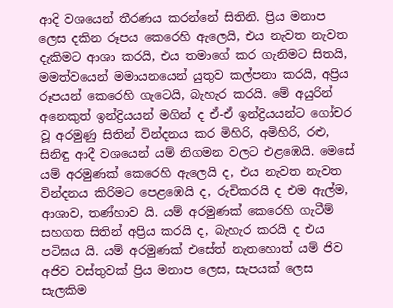ආදි වශයෙන් තීරණය කරන්නේ සිතිනි. ප්‍රිය මනාප ලෙස දකින රූපය කෙරෙහි ඇලෙයි, එය නැවත නැවත දැකිමට ආශා කරයි, එය තමාගේ කර ගැනිමට සිතයි, මමත්වයෙන් මමායනයෙන් යුතුව කල්පනා කරයි, අප්‍රිය රූපයන් කෙරෙහි ගැටෙයි, බැහැර කරයි. මේ අයුරින් අනෙකුත් ඉන්ද්‍රියයන් මගින් ද ඒ-ඒ ඉන්ද්‍රියයන්ට ගෝචර වූ අරමුණු සිතින් වින්දනය කර මිහිරි, අමිහිරි, රළු, සිනිඳු ආදී වශයෙන් යම් නිගමන වලට එළඹෙයි. මෙසේ යම් අරමුණක් කෙරෙහි ඇලෙයි ද, එය නැවත නැවත වින්දනය කිරිමට පෙළඹෙයි ද, රුචිකරයි ද එම ඇල්ම, ආශාව, තණ්හාව යි. යම් අරමුණක් කෙරෙහි ගැටීම් සහගත සිතින් අප්‍රිය කරයි ද, බැහැර කරයි ද එය පටිඝය යි. යම් අරමුණක් එසේත් නැතහොත් යම් ජිව අජිව වස්තුවක් ප්‍රිය මනාප ලෙස, සැපයක් ලෙස සැලකිම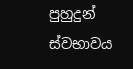පුහුදුන් ස්වභාවය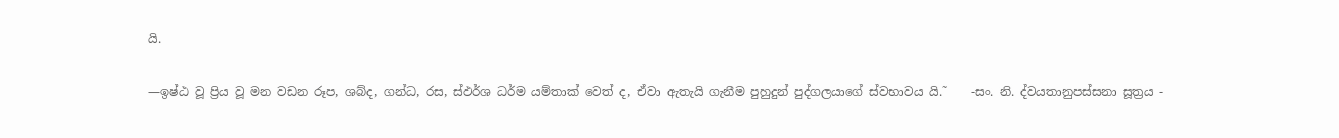යි.

—ඉෂ්ඨ වූ ප්‍රිය වූ මන වඩන රූප, ශබ්ද, ගන්ධ, රස, ස්ඵර්ශ ධර්ම යම්තාක් වෙත් ද, ඒවා ඇතැයි ගැනීම පුහුදුන් පුද්ගලයාගේ ස්වභාවය යි.˜    -සං. නි. ද්වයතානුපස්සනා සූත්‍රය -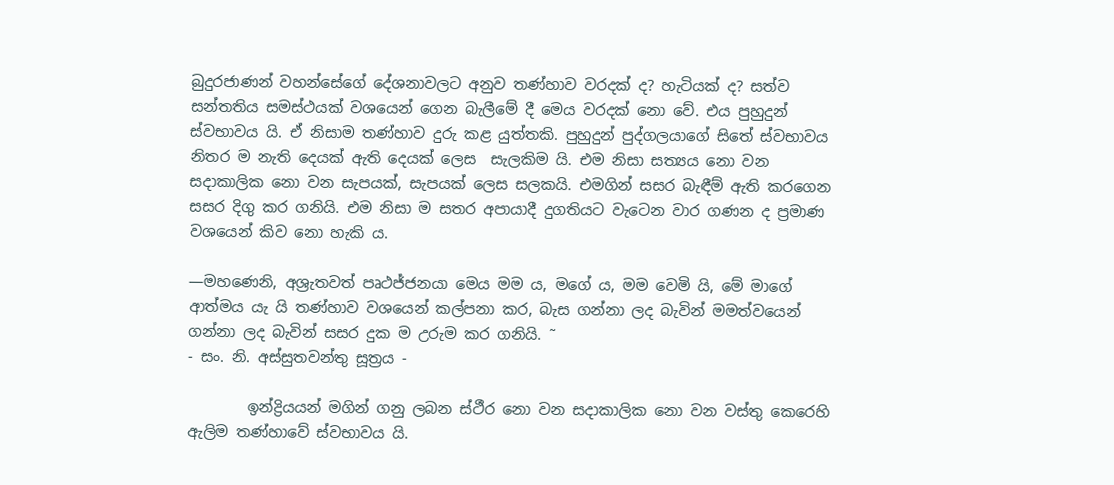බුදුරජාණන් වහන්සේගේ දේශනාවලට අනුව තණ්හාව වරදක් ද? හැටියක් ද? සත්ව සන්තතිය සමස්ථයක් වශයෙන් ගෙන බැලීමේ දී මෙය වරදක් නො වේ. එය පුහුදුන් ස්වභාවය යි. ඒ නිසාම තණ්හාව දුරු කළ යුත්තකි. පුහුදුන් පුද්ගලයාගේ සිතේ ස්වභාවය නිතර ම නැති දෙයක් ඇති දෙයක් ලෙස  සැලකිම යි. එම නිසා සත්‍යය නො වන සදාකාලික නො වන සැපයක්, සැපයක් ලෙස සලකයි. එමගින් සසර බැඳීම් ඇති කරගෙන සසර දිගු කර ගනියි. එම නිසා ම සතර අපායාදී දුගතියට වැටෙන වාර ගණන ද ප්‍රමාණ වශයෙන් කිව නො හැකි ය.

—මහණෙනි, අශ්‍රැතවත් පෘථජ්ජනයා මෙය මම ය, මගේ ය, මම වෙමි යි, මේ මාගේ ආත්මය යැ යි තණ්හාව වශයෙන් කල්පනා කර, බැස ගන්නා ලද බැවින් මමත්වයෙන් ගන්නා ලද බැවින් සසර දුක ම උරුම කර ගනියි. ˜
- සං. නි. අස්සුතවන්තු සූත්‍රය -

        ඉන්ද්‍රියයන් මගින් ගනු ලබන ස්ථීර නො වන සදාකාලික නො වන වස්තු කෙරෙහි ඇලිම තණ්හාවේ ස්වභාවය යි.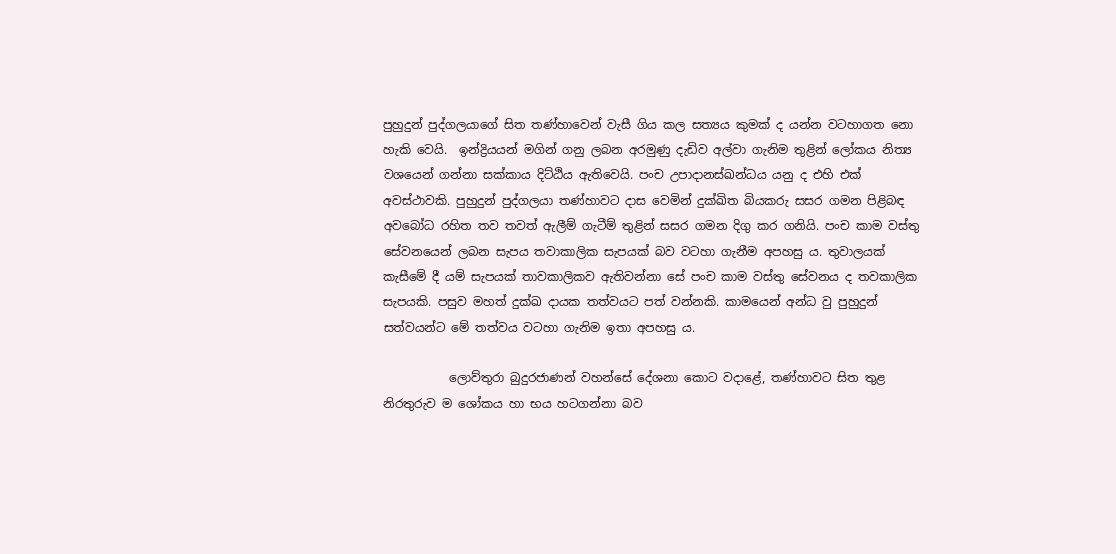පුහුදුන් පුද්ගලයාගේ සිත තණ්හාවෙන් වැසී ගිය කල සත්‍යය කුමක් ද යන්න වටහාගත නො හැකි වෙයි.  ඉන්ද්‍රියයන් මගින් ගනු ලබන අරමුණු දැඩිව අල්වා ගැනිම තුළින් ලෝකය නිත්‍ය වශයෙන් ගන්නා සක්කාය දිට්ඨිය ඇතිවෙයි. පංච උපාදානස්ඛන්ධය යනු ද එහි එක් අවස්ථාවකි. පුහුදුන් පුද්ගලයා තණ්හාවට දාස වෙමින් දුක්ඛිත බියකරු සසර ගමන පිළිබඳ අවබෝධ රහිත තව තවත් ඇලීම් ගැටීම් තුළින් සසර ගමන දිගු කර ගනියි. පංච කාම වස්තු සේවනයෙන් ලබන සැපය තවාකාලික සැපයක් බව වටහා ගැනීම අපහසු ය. තුවාලයක් කැසීමේ දී යම් සැපයක් තාවකාලිකව ඇතිවන්නා සේ පංච කාම වස්තු සේවනය ද තවකාලික සැපයකි. පසුව මහත් දුක්ඛ දායක තත්වයට පත් වන්නකි. කාමයෙන් අන්ධ වු පුහුදුන් සත්වයන්ට මේ තත්වය වටහා ගැනිම ඉතා අපහසු ය.

           ලොව්තුරා බුදුරජාණන් වහන්සේ දේශනා කොට වදාළේ, තණ්හාවට සිත තුළ නිරතුරුව ම ශෝකය හා භය හටගන්නා බව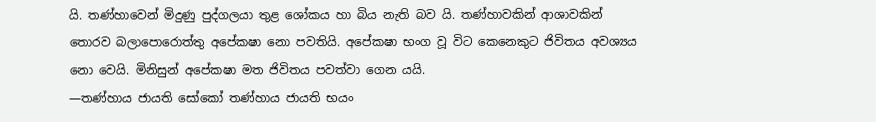යි. තණ්හාවෙන් මිදුණු පුද්ගලයා තුළ ශෝකය හා බිය නැති බව යි. තණ්හාවකින් ආශාවකින් තොරව බලාපොරොත්තු අපේක‍ෂා නො පවතියි. අපේක‍ෂා භංග වූ විට කෙනෙකුට ජිවිතය අවශ්‍යය නො වෙයි. මිනිසුන් අපේක‍ෂා මත ජිවිතය පවත්වා ගෙන යයි.
—තණ්හාය ජායති සෝකෝ තණ්හාය ජායති භයං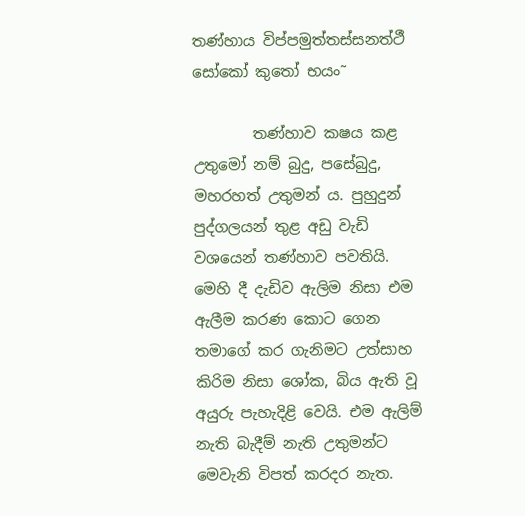තණ්හාය විප්පමුත්තස්සනත්ථී සෝකෝ කුතෝ භයං˜

        තණ්හාව ක‍ෂය කළ උතුමෝ නම් බුදු, පසේබුදු, මහරහත් උතුමන් ය. පුහුදුන් පුද්ගලයන් තුළ අඩු වැඩි වශයෙන් තණ්හාව පවතියි.  මෙහි දී දැඩිව ඇලිම නිසා එම ඇලීම කරණ කොට ගෙන තමාගේ කර ගැනිමට උත්සාහ කිරිම නිසා ශෝක, බිය ඇති වූ අයුරු පැහැදිළි වෙයි. එම ඇලිම් නැති බැදීම් නැති උතුමන්ට මෙවැනි විපත් කරදර නැත.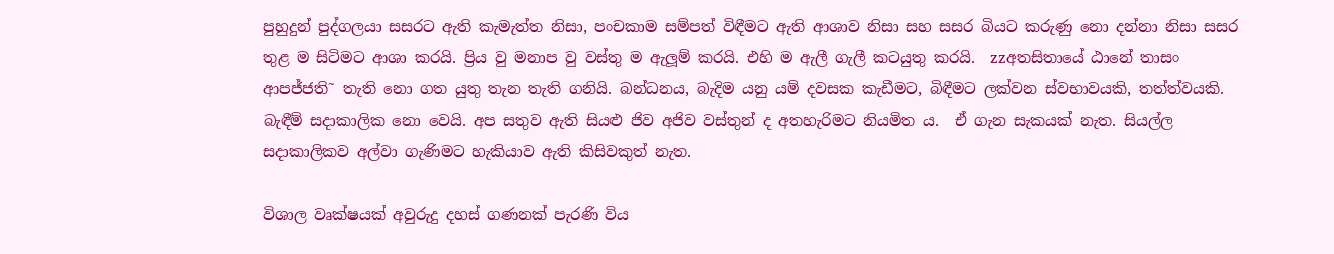පුහුදුන් පුද්ගලයා සසරට ඇති කැමැත්ත නිසා, පංචකාම සම්පත් විඳීමට ඇති ආශාව නිසා සහ සසර බියට කරුණු නො දන්නා නිසා සසර තුළ ම සිටිමට ආශා කරයි. ප්‍රිය වු මනාප වු වස්තු ම ඇලූම් කරයි. එහි ම ඇලී ගැලී කටයුතු කරයි.  zzඅතසිතායේ ඨානේ තාසං ආපජ්ජති˜ තැති නො ගත යුතු තැන තැති ගනියි. බන්ධනය, බැදිම යනු යම් දවසක කැඩීමට, බිඳීමට ලක්වන ස්වභාවයකි, තත්ත්වයකි. බැඳීම් සදාකාලික නො වෙයි. අප සතුව ඇති සියළු ජිව අජිව වස්තුන් ද අතහැරිමට නියමිත ය.  ඒ ගැන සැකයක් නැත. සියල්ල සදාකාලිකව අල්වා ගැණිමට හැකියාව ඇති කිසිවකුත් නැත.

විශාල වෘක්ෂයක් අවුරුදු දහස් ගණනක් පැරණි විය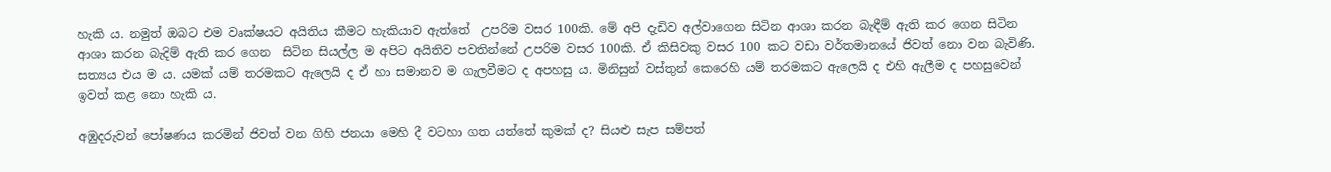හැකි ය. නමුත් ඔබට එම වෘක්ෂයට අයිතිය කීමට හැකියාව ඇත්තේ  උපරිම වසර 100කි. මේ අපි දැඩිව අල්වාගෙන සිටින ආශා කරන බැඳීම් ඇති කර ගෙන සිටින ආශා කරන බැදිම් ඇති කර ගෙන  සිටින සියල්ල ම අපිට අයිතිව පවතින්නේ උපරිම වසර 100කි. ඒ කිසිවකු වසර 100 කට වඩා වර්තමානයේ ජිවත් නො වන බැවිණි. සත්‍යය එය ම ය. යමක් යම් තරමකට ඇලෙයි ද ඒ හා සමානව ම ගැලවීමට ද අපහසු ය. මිනිසුන් වස්තුන් කෙරෙහි යම් තරමකට ඇලෙයි ද එහි ඇලීම ද පහසුවෙන් ඉවත් කළ නො හැකි ය.

අඹුදරුවන් පෝෂණය කරමින් ජිවත් වන ගිහි ජනයා මෙහි දී වටහා ගත යත්තේ කුමක් ද? සියළු සැප සම්පත්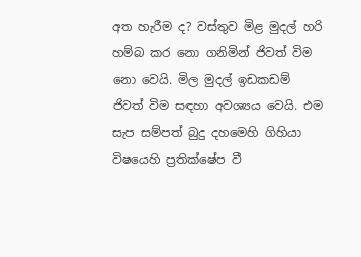අත හැරීම ද? වස්තුව මිළ මුදල් හරි හම්බ කර නො ගනිමින් ජිවත් විම නො වෙයි. මිල මුදල් ඉඩකඩම් ජිවත් විම සඳහා අවශ්‍යය වෙයි. එම සැප සම්පත් බුදු දහමෙහි ගිහියා විෂයෙහි ප්‍රතික්ෂේප වී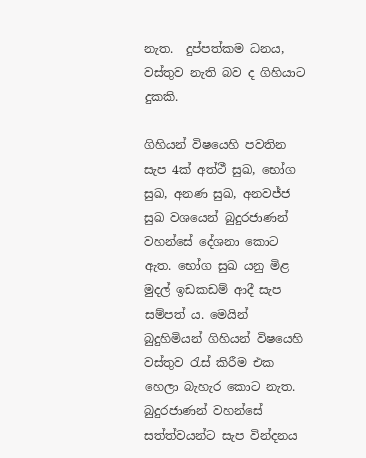නැත.  දුප්පත්කම ධනය, වස්තුව නැති බව ද ගිහියාට දුකකි.

ගිහියන් විෂයෙහි පවතින සැප 4ක් අත්ථී සුඛ, භෝග සුඛ, අනණ සුඛ, අනවජ්ජ සුඛ වශයෙන් බුදුරජාණන් වහන්සේ දේශනා කොට ඇත. භෝග සුඛ යනු මිළ මුදල් ඉඩකඩම් ආදී සැප සම්පත් ය. මෙයින් බුදුහිමියන් ගිහියන් විෂයෙහි වස්තුව රැස් කිරීම එක හෙලා බැහැර කොට නැත. බුදුරජාණන් වහන්සේ සත්ත්වයන්ට සැප වින්දනය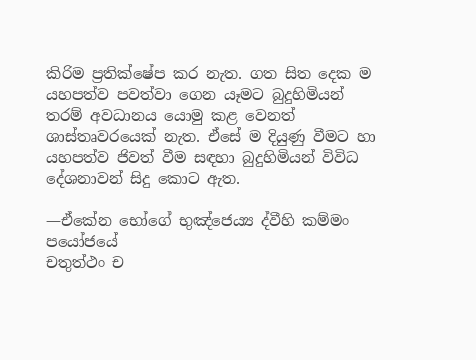කිරිම ප්‍රතික්ෂේප කර නැත. ගත සිත දෙක ම යහපත්ව පවත්වා ගෙන යෑමට බුදුහිමියන් තරම් අවධානය යොමු කළ වෙනත් ශාස්තෘවරයෙක් නැත. ඒසේ ම දියුණු වීමට හා යහපත්ව ජිවත් වීම සඳහා බුදුහිමියන් විවිධ දේශනාවන් සිදු කොට ඇත.

—ඒකේන භෝගේ භුඤ්ජෙය්‍ය ද්වීහි කම්මං පයෝජයේ
චතුත්ථං ච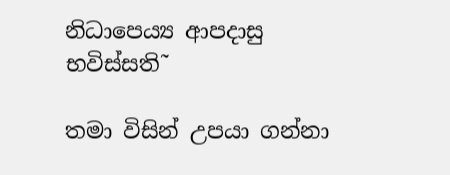නිධාපෙය්‍ය ආපදාසු භවිස්සති˜

තමා විසින් උපයා ගන්නා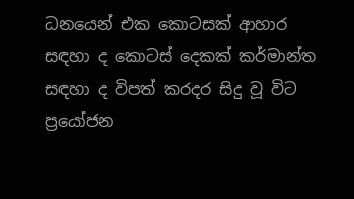ධනයෙන් එක කොටසක් ආහාර සඳහා ද කොටස් දෙකක් කර්මාන්ත සඳහා ද විපත් කරදර සිදු වූ විට ප්‍රයෝජන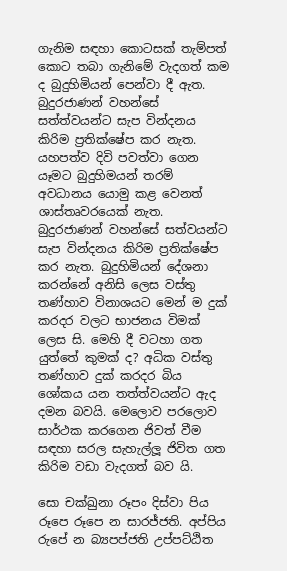ගැනිම සඳහා කොටසක් තැම්පත් කොට තබා ගැනිමේ වැදගත් කම ද බුදුහිමියන් පෙන්වා දී ඇත. බුදුරජාණන් වහන්සේ සත්ත්වයන්ට සැප වින්දනය කිරිම ප්‍රතික්ෂේප කර නැත. යහපත්ව දිවි පවත්වා ගෙන යෑමට බුදුහිමයන් තරම් අවධානය යොමු කළ වෙනත් ශාස්තෘවරයෙක් නැත. බුදුරජාණන් වහන්සේ සත්වයන්ට සැප වින්දනය කිරිම ප්‍රතික්ෂේප කර නැත. බුදුහිමියන් දේශනා කරන්නේ අනිසි ලෙස වස්තු තණ්හාව විනාශයට මෙන් ම දුක් කරදර වලට භාජනය විමක් ලෙස සි. මෙහි දී වටහා ගත යුත්තේ කුමක් ද? අධික වස්තු තණ්හාව දුක් කරදර බිය ශෝකය යන තත්ත්වයන්ට ඇද දමන බවයි. මෙලොව පරලොව සාර්ථක කරගෙන ජිවත් වීම සඳහා සරල සැහැල්ලූ ජිවිත ගත කිරිම වඩා වැදගත් බව යි.

සො චක්ඛුනා රූපං දිස්වා පිය රූපෙ රූපෙ න සාරජ්ජති. අප්පිය රුපේ න බ්‍යපප්ජති උප්පට්ඨිත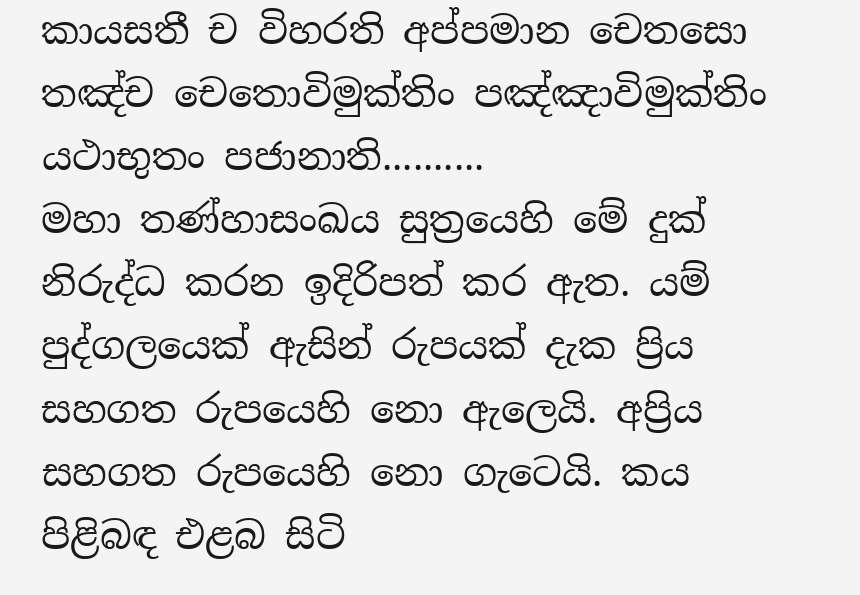කායසතී ච විහරති අප්පමාන චෙතසො තඤ්ච චෙතොවිමුක්තිං පඤ්ඤාවිමුක්තිං යථාභුතං පජානාති..........
මහා තණ්හාසංඛය සුත්‍රයෙහි මේ දුක් නිරුද්ධ කරන ඉදිරිපත් කර ඇත. යම් පුද්ගලයෙක් ඇසින් රුපයක් දැක ප්‍රිය සහගත රුපයෙහි නො ඇලෙයි. අප්‍රිය සහගත රුපයෙහි නො ගැටෙයි. කය පිළිබඳ එළබ සිටි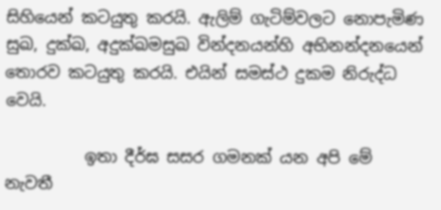සිහියෙන් කටයුතු කරයි. ඇලිම් ගැටිම්වලට නොපැමිණ සුඛ, දුක්ඛ, අදුක්ඛමසුඛ වින්දනයන්හි අභිනන්දනයෙන් තොරව කටයුතු කරයි. එයින් සමස්ථ දුකම නිරුද්ධ වෙයි.

          ඉතා දීර්ඝ සසර ගමනක් යන අපි මේ නැවතී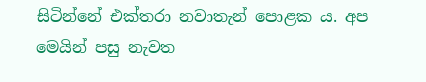සිටින්නේ එක්තරා නවාතැන් පොළක ය. අප මෙයින් පසු නැවත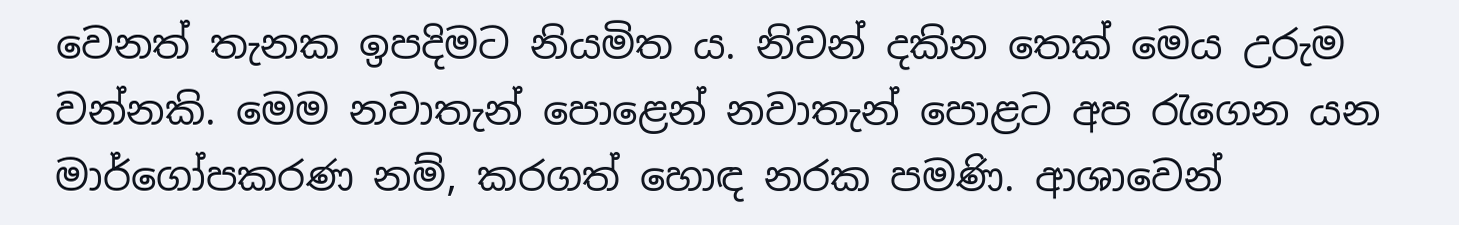වෙනත් තැනක ඉපදිමට නියමිත ය. නිවන් දකින තෙක් මෙය උරුම වන්නකි. මෙම නවාතැන් පොළෙන් නවාතැන් පොළට අප රැගෙන යන මාර්ගෝපකරණ නම්, කරගත් හොඳ නරක පමණි. ආශාවෙන්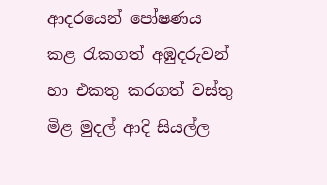ආදරයෙන් පෝෂණය කළ රැකගත් අඹුදරුවන් හා එකතු කරගත් වස්තු මිළ මුදල් ආදි සියල්ල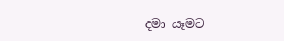දමා යෑමට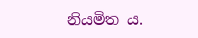නියමිත ය.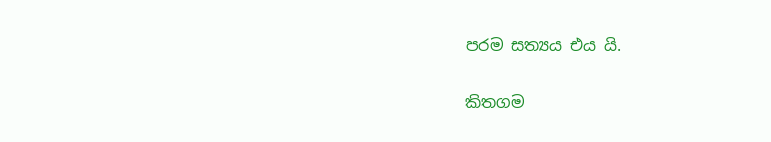පරම සත්‍යය එය යි.

කිතගම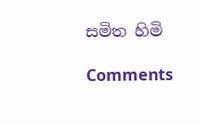සමිත හිමි

Comments